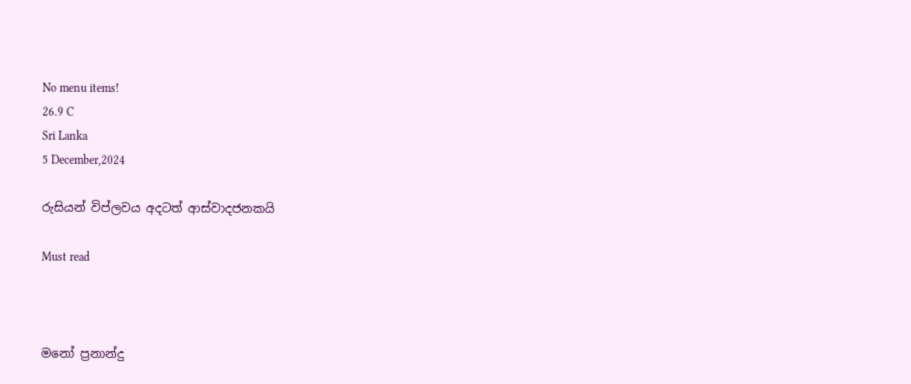No menu items!
26.9 C
Sri Lanka
5 December,2024

රුසියන් විප්ලවය අදටත් ආස්වාදජනකයි

Must read



මනෝ ප්‍රනාන්දු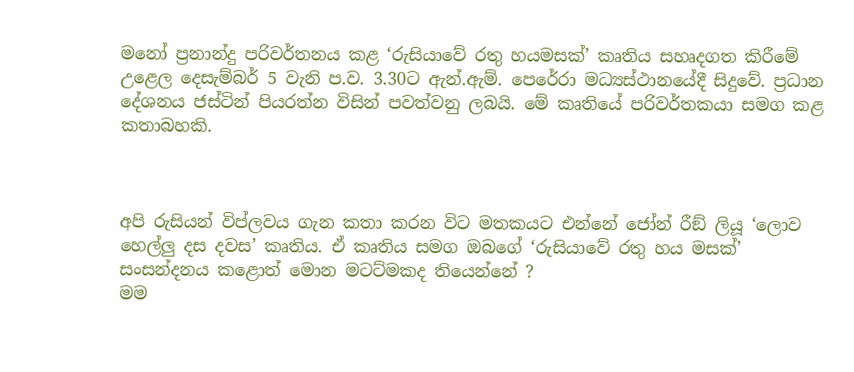මනෝ ප්‍රනාන්දු පරිවර්තනය කළ ‘රුසියාවේ රතු හයමසක්’ කෘතිය සහෘදගත කිරීමේ උළෙල දෙසැම්බර් 5 වැනි ප.ව. 3.30ට ඇන්.ඇම්. පෙරේරා මධ්‍යස්ථානයේදී සිදුවේ. ප්‍රධාන දේශනය ජස්ටින් පියරත්න විසින් පවත්වනු ලබයි. මේ කෘතියේ පරිවර්තකයා සමග කළ කතාබහකි.



අපි රුසියන් විප්ලවය ගැන කතා කරන විට මතකයට එන්නේ ජෝන් රීඞ් ලියූ ‘ලොව හෙල්ලු දස දවස’ කෘතිය. ඒ කෘතිය සමග ඔබගේ ‘රුසියාවේ රතු හය මසක්’ සංසන්දනය කළොත් මොන මටට්මකද තියෙන්නේ ?
මම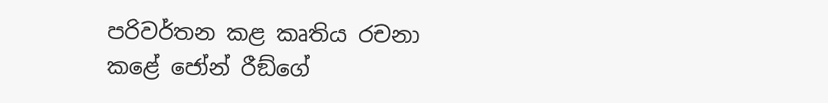පරිවර්තන කළ කෘතිය රචනා කළේ ජෝන් රීඞ්ගේ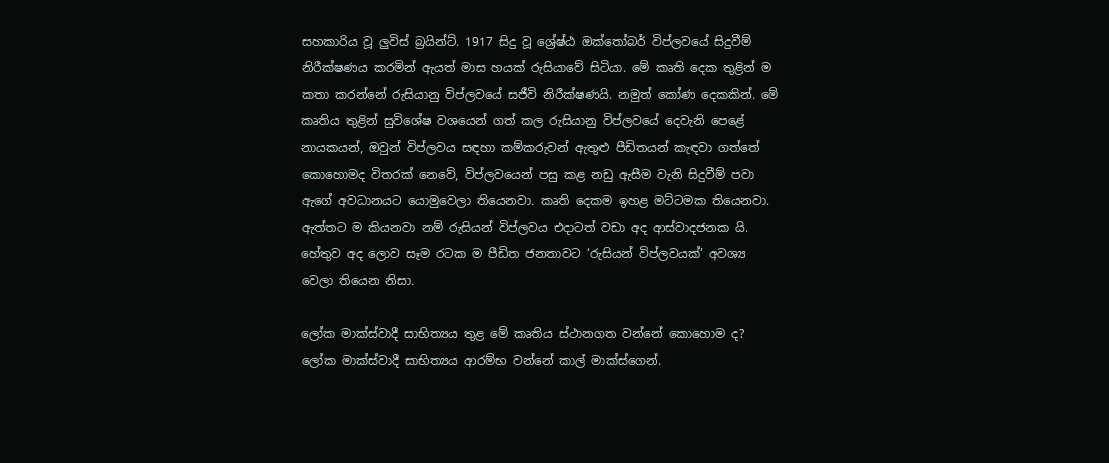සහකාරිය වූ ලුවිස් බ්‍රයින්ට්. 1917 සිදු වූ ශ්‍රේෂ්ඨ ඔක්තෝබර් විප්ලවයේ සිදුවීම් නිරීක්ෂණය කරමින් ඇයත් මාස හයක් රුසියාවේ සිටියා. මේ කෘති දෙක තුළින් ම කතා කරන්නේ රුසියානු විප්ලවයේ සජීවි නිරීක්ෂණයි. නමුත් කෝණ දෙකකින්. මේ කෘතිය තුළින් සුවිශේෂ වශයෙන් ගත් කල රුසියානු විප්ලවයේ දෙවැනි පෙළේ නායකයන්, ඔවුන් විප්ලවය සඳහා කම්කරුවන් ඇතුළු පීඩිතයන් කැඳවා ගත්තේ කොහොමද විතරක් නෙවේ, විප්ලවයෙන් පසු කළ නඩු ඇසීම වැනි සිදුවීම් පවා ඇගේ අවධානයට යොමුවෙලා තියෙනවා. කෘති දෙකම ඉහළ මට්ටමක තියෙනවා. ඇත්තට ම කියනවා නම් රුසියන් විප්ලවය එදාටත් වඩා අද ආස්වාදජනක යි. හේතුව අද ලොව සෑම රටක ම පීඩිත ජනතාවට ‘රුසියන් විප්ලවයක්’ අවශ්‍ය වෙලා තියෙන නිසා.

ලෝක මාක්ස්වාදී සාභිත්‍යය තුළ මේ කෘතිය ස්ථානගත වන්නේ කොහොම ද?
ලෝක මාක්ස්වාදී සාභිත්‍යය ආරම්භ වන්නේ කාල් මාක්ස්ගෙන්.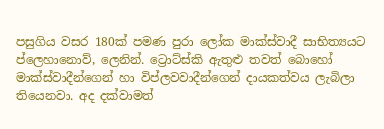පසුගිය වසර 180ක් පමණ පුරා ලෝක මාක්ස්වාදී සාභිත්‍යයට ප්ලෙහානොව්, ලෙනින්. ට්‍රොට්ස්කි ඇතුළු තවත් බොහෝ මාක්ස්වාදීන්ගෙන් හා විප්ලවවාදීන්ගෙන් දායකත්වය ලැබිලා තියෙනවා. අද දක්වාමත්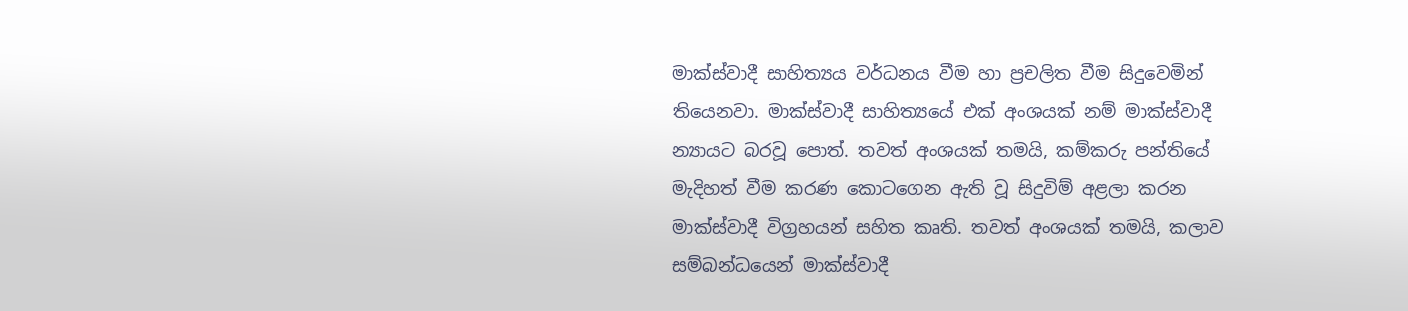මාක්ස්වාදී සාහිත්‍යය වර්ධනය වීම හා ප්‍රචලිත වීම සිදුවෙමින් තියෙනවා. මාක්ස්වාදී සාහිත්‍යයේ එක් අංශයක් නම් මාක්ස්වාදී න්‍යායට බරවූ පොත්. තවත් අංශයක් තමයි, කම්කරු පන්තියේ මැදිහත් වීම කරණ කොටගෙන ඇති වූ සිදුවිම් අළලා කරන මාක්ස්වාදී විග්‍රහයන් සහිත කෘති. තවත් අංශයක් තමයි, කලාව සම්බන්ධයෙන් මාක්ස්වාදී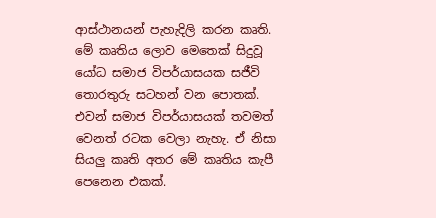ආස්ථානයන් පැහැදිලි කරන කෘති. මේ කෘතිය ලොව මෙතෙක් සිදුවූ යෝධ සමාජ විපර්යාසයක සජීවි තොරතුරු සටහන් වන පොතක්. එවන් සමාජ විපර්යාසයක් තවමත් වෙනත් රටක වෙලා නැහැ. ඒ නිසා සියලු කෘති අතර මේ කෘතිය කැපී පෙනෙන එකක්.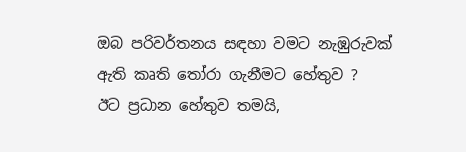ඔබ පරිවර්තනය සඳහා වමට නැඹුරුවක් ඇති කෘති තෝරා ගැනීමට හේතුව ?
ඊට ප්‍රධාන හේතුව තමයි,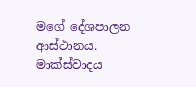මගේ දේශපාලන ආස්ථානය. මාක්ස්වාදය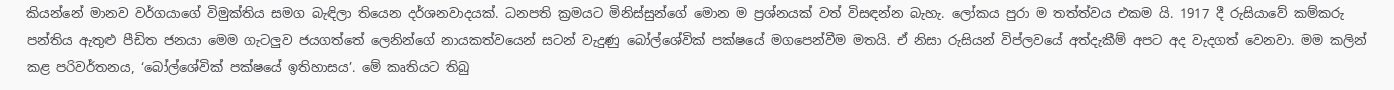කියන්නේ මානව වර්ගයාගේ විමුක්තිය සමග බැඳිලා තියෙන දර්ශනවාදයක්. ධනපති ක්‍රමයට මිනිස්සුන්ගේ මොන ම ප්‍රශ්නයක් වත් විසඳන්න බැහැ. ලෝකය පුරා ම තත්ත්වය එකම යි. 1917 දී රුසියාවේ කම්කරු පන්තිය ඇතුළු පීඩිත ජනයා මෙම ගැටලුව ජයගත්තේ ලෙනින්ගේ නායකත්වයෙන් සටන් වැදුණු බෝල්ශේවික් පක්ෂයේ මගපෙන්වීම මතයි. ඒ නිසා රුසියන් විප්ලවයේ අත්දැකීම් අපට අද වැදගත් වෙනවා. මම කලින් කළ පරිවර්තනය, ‘බෝල්ශේවික් පක්ෂයේ ඉතිහාසය’. මේ කෘතියට තිබු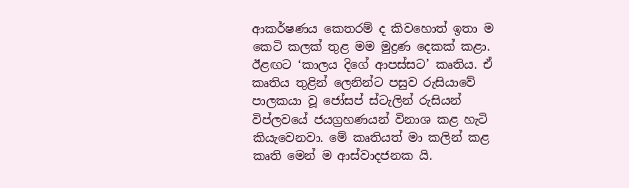ආකර්ෂණය කෙතරම් ද කිවහොත් ඉතා ම කෙටි කලක් තුළ මම මුද්‍රණ දෙකක් කළා. ඊළඟට ‘කාලය දිගේ ආපස්සට’ කෘතිය. ඒ කෘතිය තුළින් ලෙනින්ට පසුව රුසියාවේ පාලකයා වූ ජෝසප් ස්ටැලින් රුසියන් විප්ලවයේ ජයග්‍රහණයන් විනාශ කළ හැටි කියැවෙනවා. මේ කෘතියත් මා කලින් කළ කෘති මෙන් ම ආස්වාදජනක යි.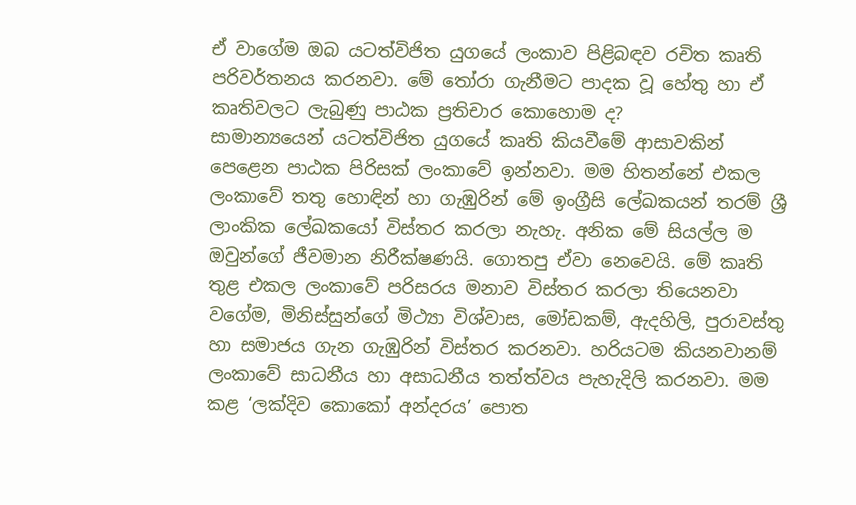ඒ වාගේම ඔබ යටත්විජිත යුගයේ ලංකාව පිළිබඳව රචිත කෘති පරිවර්තනය කරනවා. මේ තෝරා ගැනීමට පාදක වූ හේතු හා ඒ කෘතිවලට ලැබුණු පාඨක ප්‍රතිචාර කොහොම ද?
සාමාන්‍යයෙන් යටත්විජිත යුගයේ කෘති කියවීමේ ආසාවකින් පෙළෙන පාඨක පිරිසක් ලංකාවේ ඉන්නවා. මම හිතන්නේ එකල ලංකාවේ තතු හොඳින් හා ගැඹුරින් මේ ඉංග්‍රීසි ලේඛකයන් තරම් ශ්‍රී ලාංකික ලේඛකයෝ විස්තර කරලා නැහැ. අනික මේ සියල්ල ම ඔවුන්ගේ ජීවමාන නිරීක්ෂණයි. ගොතපු ඒවා නෙවෙයි. මේ කෘති තුළ එකල ලංකාවේ පරිසරය මනාව විස්තර කරලා තියෙනවා වගේම, මිනිස්සුන්ගේ මිථ්‍යා විශ්වාස, මෝඩකම්, ඇදහිලි, පුරාවස්තු හා සමාජය ගැන ගැඹුරින් විස්තර කරනවා. හරියටම කියනවානම් ලංකාවේ සාධනීය හා අසාධනීය තත්ත්වය පැහැදිලි කරනවා. මම කළ ‘ලක්දිව කොකෝ අන්දරය’ පොත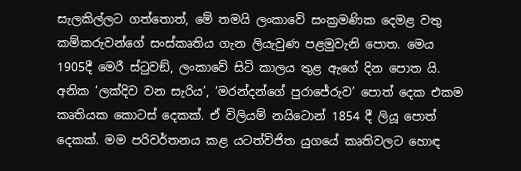සැලකිල්ලට ගත්තොත්, මේ තමයි ලංකාවේ සංක්‍රමණික දෙමළ වතු කම්කරුවන්ගේ සංස්කෘතිය ගැන ලියැවුණ පළමුවැනි පොත. මෙය 1905දී මෙරී ස්ටුවඞ්, ලංකාවේ සිටි කාලය තුළ ඇගේ දින පොත යි. අනික ‘ලක්දිව වන සැරිය’, ‘මරන්දන්ගේ පුරාජේරුව’ පොත් දෙක එකම කෘතියක කොටස් දෙකක්. ඒ විලියම් නයිටොන් 1854 දී ලියූ පොත් දෙකක්. මම පරිවර්තනය කළ යටත්විජිත යුගයේ කෘතිවලට හොඳ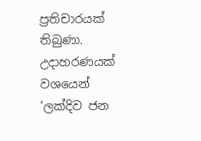ප්‍රතිචාරයක් තිබුණා. උදාහරණයක් වශයෙන් ‘ලක්දිව ජන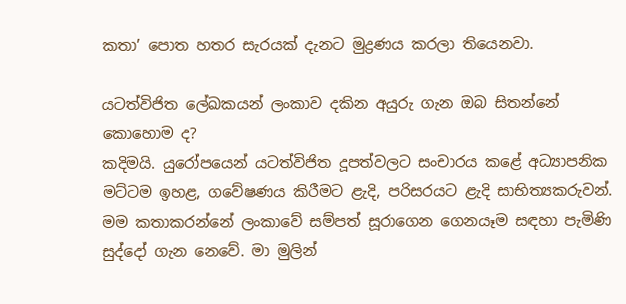කතා’ පොත හතර සැරයක් දැනට මුද්‍රණය කරලා තියෙනවා.

යටත්විජිත ලේඛකයන් ලංකාව දකින අයුරු ගැන ඔබ සිතන්නේ කොහොම ද?
කදිමයි. යුරෝපයෙන් යටත්විජිත දූපත්වලට සංචාරය කළේ අධ්‍යාපනික මට්ටම ඉහළ, ගවේෂණය කිරීමට ළැදි, පරිසරයට ළැදි සාභිත්‍යකරුවන්. මම කතාකරන්නේ ලංකාවේ සම්පත් සූරාගෙන ගෙනයෑම සඳහා පැමිණි සුද්දෝ ගැන නෙවේ. මා මුලින්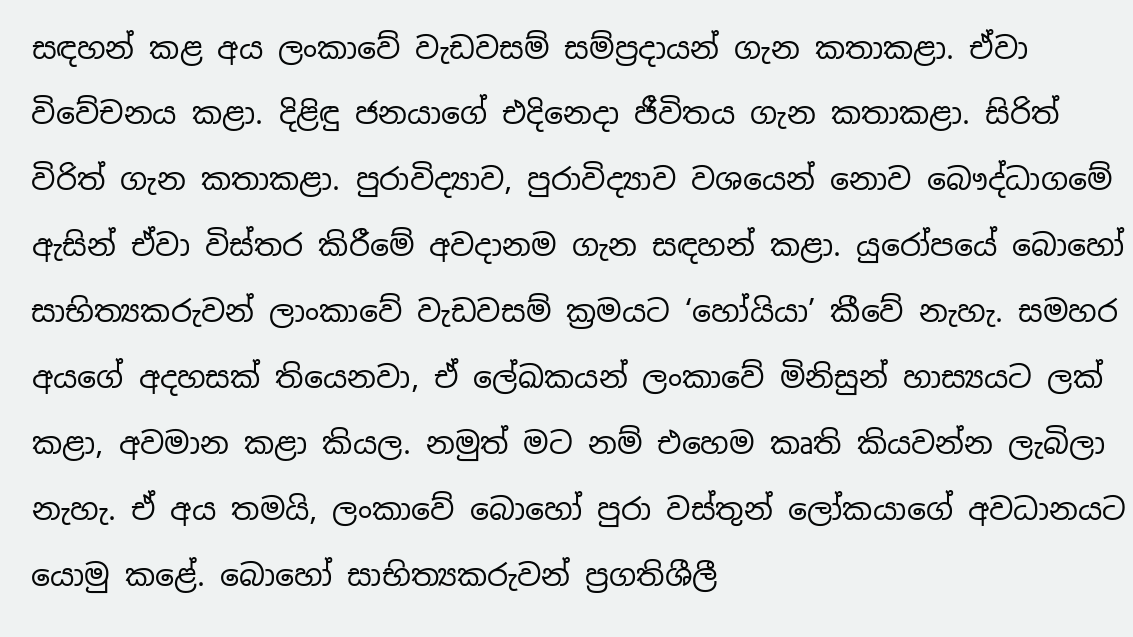සඳහන් කළ අය ලංකාවේ වැඩවසම් සම්ප්‍රදායන් ගැන කතාකළා. ඒවා විවේචනය කළා. දිළිඳු ජනයාගේ එදිනෙදා ජීවිතය ගැන කතාකළා. සිරිත් විරිත් ගැන කතාකළා. පුරාවිද්‍යාව, පුරාවිද්‍යාව වශයෙන් නොව බෞද්ධාගමේ ඇසින් ඒවා විස්තර කිරීමේ අවදානම ගැන සඳහන් කළා. යුරෝපයේ බොහෝ සාභිත්‍යකරුවන් ලාංකාවේ වැඩවසම් ක්‍රමයට ‘හෝයියා’ කීවේ නැහැ. සමහර අයගේ අදහසක් තියෙනවා, ඒ ලේඛකයන් ලංකාවේ මිනිසුන් හාස්‍යයට ලක් කළා, අවමාන කළා කියල. නමුත් මට නම් එහෙම කෘති කියවන්න ලැබිලා නැහැ. ඒ අය තමයි, ලංකාවේ බොහෝ පුරා වස්තුන් ලෝකයාගේ අවධානයට යොමු කළේ. බොහෝ සාභිත්‍යකරුවන් ප්‍රගතිශීලී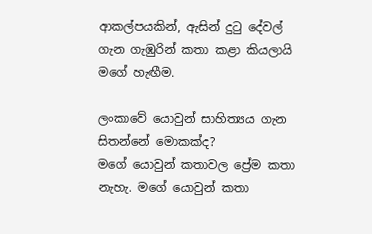ආකල්පයකින්, ඇසින් දුටු දේවල් ගැන ගැඹුරින් කතා කළා කියලායි මගේ හැඟීම.

ලංකාවේ යොවුන් සාහිත්‍යය ගැන සිතන්නේ මොකක්ද?
මගේ යොවුන් කතාවල ප්‍රේම කතා නැහැ. මගේ යොවුන් කතා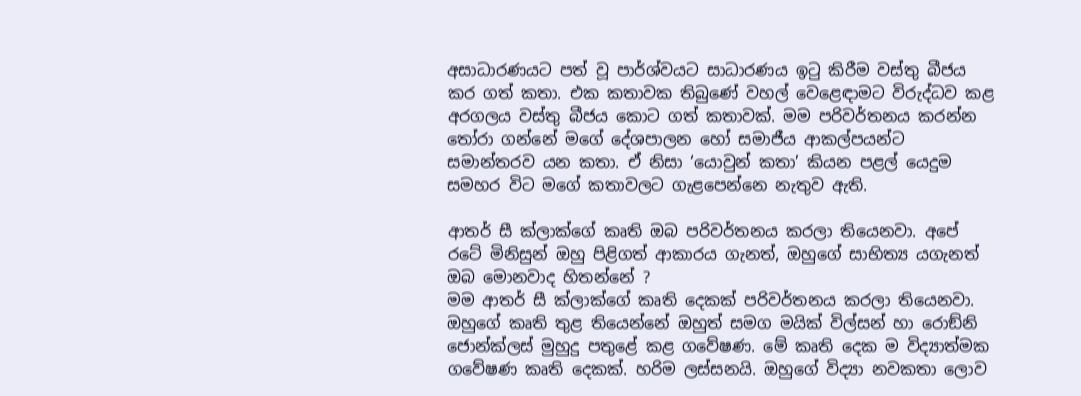අසාධාරණයට පත් වූ පාර්ශ්වයට සාධාරණය ඉටු කිරීම වස්තු බීජය කර ගත් කතා. එක කතාවක තිබුණේ වහල් වෙළෙඳාමට විරුද්ධව කළ අරගලය වස්තු බීජය කොට ගත් කතාවක්. මම පරිවර්තනය කරන්න තෝරා ගන්නේ මගේ දේශපාලන හෝ සමාජීය ආකල්පයන්ට සමාන්තරව යන කතා. ඒ නිසා ‘යොවුන් කතා’ කියන පළල් යෙදුම සමහර විට මගේ කතාවලට ගැළපෙන්නෙ නැතුව ඇති.

ආතර් සී ක්ලාක්ගේ කෘති ඔබ පරිවර්තනය කරලා තියෙනවා. අපේ රටේ මිනිසුන් ඔහු පිළිගත් ආකාරය ගැනත්, ඔහුගේ සාභිත්‍ය යගැනත් ඔබ මොනවාද හිතන්නේ ?
මම ආතර් සී ක්ලාක්ගේ කෘති දෙකක් පරිවර්තනය කරලා තියෙනවා. ඔහුගේ කෘති තුළ තියෙන්නේ ඔහුත් සමග මයික් විල්සන් හා රොඞ්නි ජොන්ක්ලස් මුහුදු පතුළේ කළ ගවේෂණ. මේ කෘති දෙක ම විද්‍යාත්මක ගවේෂණ කෘති දෙකක්. හරිම ලස්සනයි. ඔහුගේ විද්‍යා නවකතා ලොව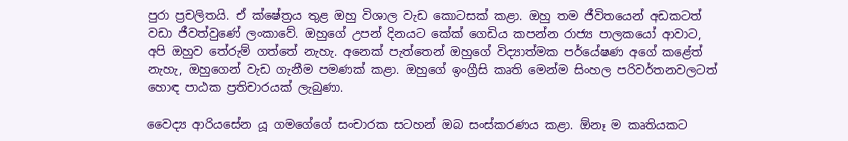පුරා ප්‍රචලිතයි. ඒ ක්ෂේත්‍රය තුළ ඔහු විශාල වැඩ කොටසක් කළා. ඔහු තම ජීවිතයෙන් අඩකටත් වඩා ජීවත්වුණේ ලංකාවේ. ඔහුගේ උපන් දිනයට කේක් ගෙඩිය කපන්න රාජ්‍ය පාලකයෝ ආවාට, අපි ඔහුව තේරුම් ගත්තේ නැහැ. අනෙක් පැත්තෙන් ඔහුගේ විද්‍යාත්මක පර්යේෂණ අගේ කළේත් නැහැ, ඔහුගෙන් වැඩ ගැනීම පමණක් කළා. ඔහුගේ ඉංග්‍රීසි කෘති මෙන්ම සිංහල පරිවර්තනවලටත් හොඳ පාඨක ප්‍රතිචාරයක් ලැබුණා.

වෛද්‍ය ආරියසේන යූ ගමගේගේ සංචාරක සටහන් ඔබ සංස්කරණය කළා. ඕනෑ ම කෘතියකට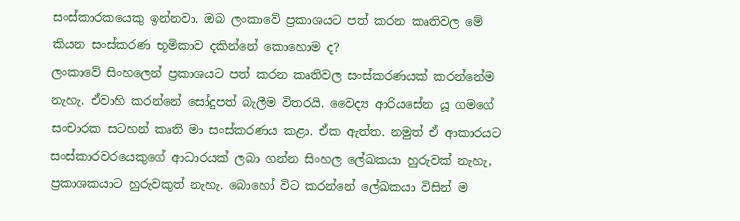සංස්කාරකයෙකු ඉන්නවා. ඔබ ලංකාවේ ප්‍රකාශයට පත් කරන කෘතිවල මේ කියන සංස්කරණ භූමිකාව දකින්නේ කොහොම ද?
ලංකාවේ සිංහලෙන් ප්‍රකාශයට පත් කරන කෘතිවල සංස්කරණයක් කරන්නේම නැහැ. ඒවාහි කරන්නේ සෝදුපත් බැලීම විතරයි. වෛද්‍ය ආරියසේන යූ ගමගේ සංචාරක සටහන් කෘති මා සංස්කරණය කළා. ඒක ඇත්ත. නමුත් ඒ ආකාරයට සංස්කාරවරයෙකුගේ ආධාරයක් ලබා ගන්න සිංහල ලේඛකයා හුරුවක් නැහැ, ප්‍රකාශකයාට හුරුවකුත් නැහැ. බොහෝ විට කරන්නේ ලේඛකයා විසින් ම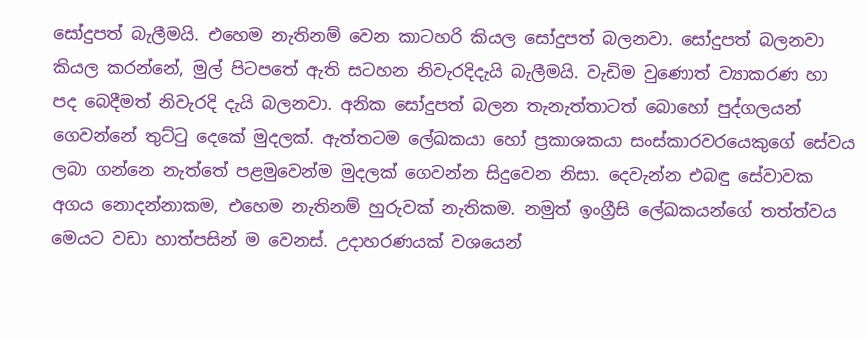සෝදුපත් බැලීමයි. එහෙම නැතිනම් වෙන කාටහරි කියල සෝදුපත් බලනවා. සෝදුපත් බලනවා කියල කරන්නේ, මුල් පිටපතේ ඇති සටහන නිවැරදිදැයි බැලීමයි. වැඩිම වුණොත් ව්‍යාකරණ හා පද බෙදීමත් නිවැරදි දැයි බලනවා. අනික සෝදුපත් බලන තැනැත්තාටත් බොහෝ පුද්ගලයන් ගෙවන්නේ තුට්ටු දෙකේ මුදලක්. ඇත්තටම ලේඛකයා හෝ ප්‍රකාශකයා සංස්කාරවරයෙකුගේ සේවය ලබා ගන්නෙ නැත්තේ පළමුවෙන්ම මුදලක් ගෙවන්න සිදුවෙන නිසා. දෙවැන්න එබඳු සේවාවක අගය නොදන්නාකම, එහෙම නැතිනම් හුරුවක් නැතිකම. නමුත් ඉංග්‍රීසි ලේඛකයන්ගේ තත්ත්වය මෙයට වඩා හාත්පසින් ම වෙනස්. උදාහරණයක් වශයෙන්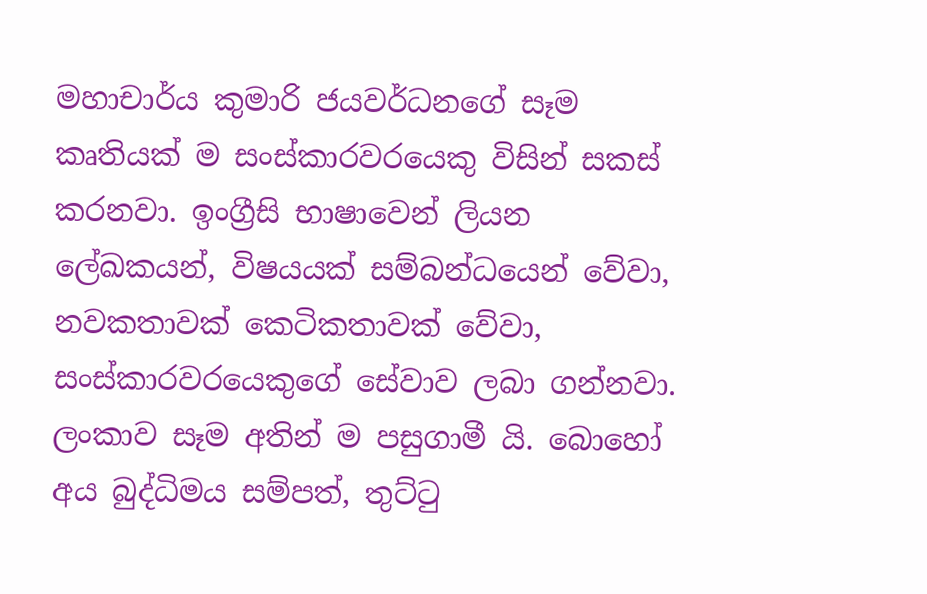මහාචාර්ය කුමාරි ජයවර්ධනගේ සෑම කෘතියක් ම සංස්කාරවරයෙකු විසින් සකස් කරනවා. ඉංග්‍රීසි භාෂාවෙන් ලියන ලේඛකයන්, විෂයයක් සම්බන්ධයෙන් වේවා, නවකතාවක් කෙටිකතාවක් වේවා, සංස්කාරවරයෙකුගේ සේවාව ලබා ගන්නවා. ලංකාව සෑම අතින් ම පසුගාමී යි. බොහෝ අය බුද්ධිමය සම්පත්, තුට්ටු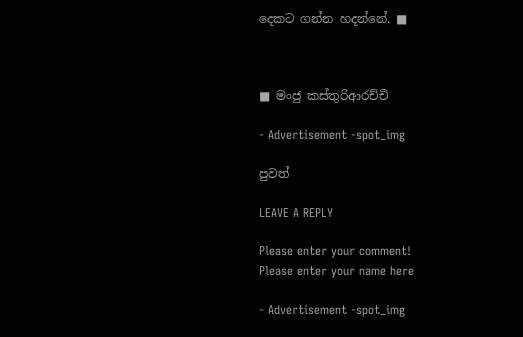දෙකට ගන්න හදන්නේ. ■



■ මංජු කස්තුරිආරච්චි

- Advertisement -spot_img

පුවත්

LEAVE A REPLY

Please enter your comment!
Please enter your name here

- Advertisement -spot_img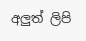අලුත් ලිපි